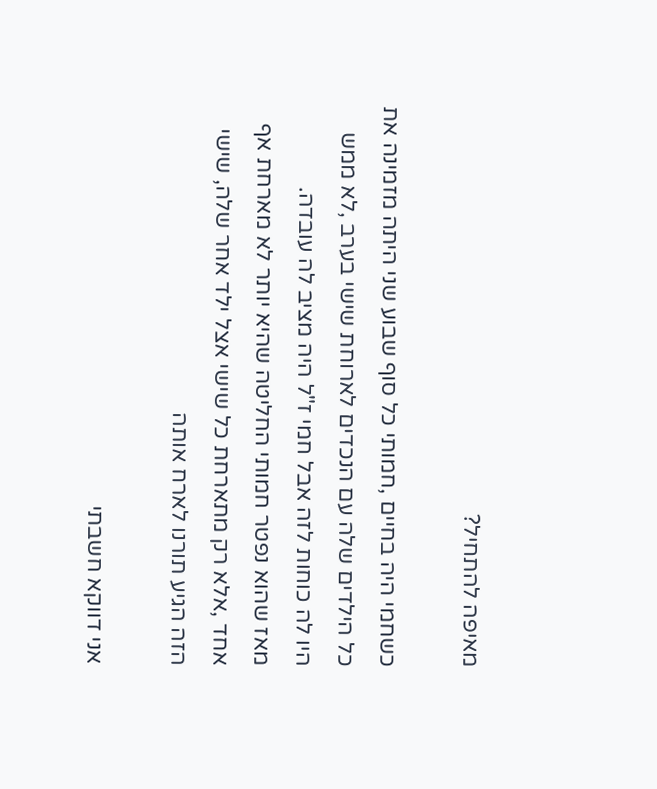מאיפה להתחיל?

כשחמי היה בחיים ,חמותי כל סוף שבוע שני היתה מזמינה את כל הילדים שלה עם הנכדים לארוחת שישי בערב ,לא ממש היו לה כוחות לזה אבל חמי ז"ל היה מציב לה עובדה.
מאז שהוא נפטר חמותי החליטה שהיא יותר לא מארחת אף אחד ,אלא רק מתארחת כל שישי אצל ילד אחר שלה, שישי הזה הגיע תורנו לארח אותה

אני דווקא חשבתי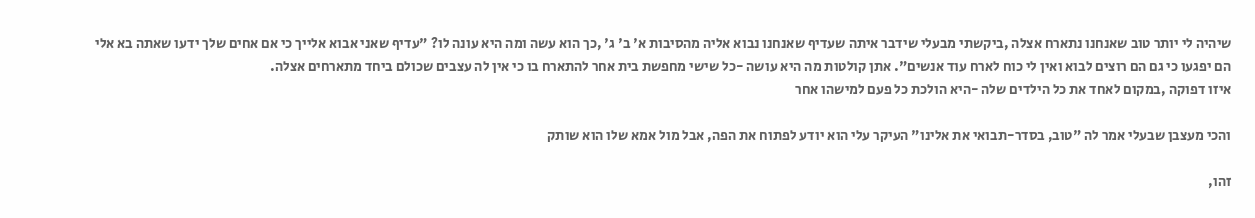שיהיה לי יותר טוב שאנחנו נתארח אצלה ,ביקשתי מבעלי שידבר איתה שעדיף שאנחנו נבוא אליה מהסיבות א' ב' ג' ,כך הוא עשה ומה היא עונה לו? "עדיף שאני אבוא אלייך כי אם אחים שלך ידעו שאתה בא אלי הם יפגעו כי גם הם רוצים לבוא ואין לי כוח לארח עוד אנשים". אתן קולטות מה היא עושה -כל שישי מחפשת בית אחר להתארח בו כי אין לה עצבים שכולם ביחד מתארחים אצלה.
איזו דפוקה ,במקום לאחד את כל הילדים שלה -היא הולכת כל פעם למישהו אחר

והכי מעצבן שבעלי אמר לה "טוב, בסדר-תבואי את אלינו" העיקר עלי הוא יודע לפתוח את הפה, אבל מול אמא שלו הוא שותק

זהו,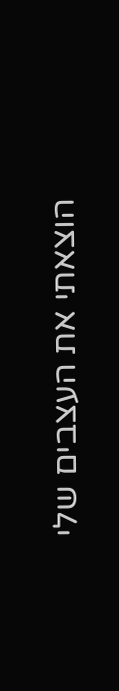הוצאתי את העצבים שלי